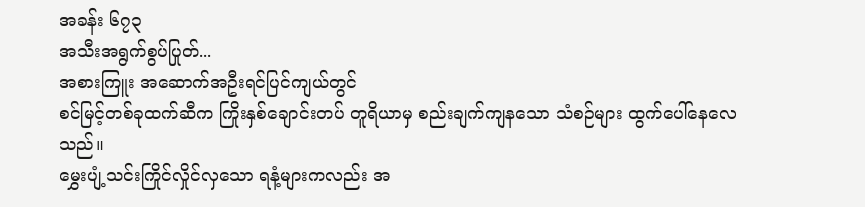အခန်း ၆၇၃
အသီးအရွက်စွပ်ပြုတ်...
အစားကြူး အဆောက်အဦးရင်ပြင်ကျယ်တွင်
စင်မြင့်တစ်ခုထက်ဆီက ကြိုးနှစ်ချောင်းတပ် တူရိယာမှ စည်းချက်ကျနသော သံစဉ်များ ထွက်ပေါ်နေလေသည်။
မွှေးပျံ့သင်းကြိုင်လှိုင်လှသော ရနံ့များကလည်း အ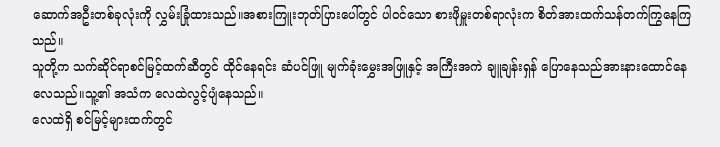ဆောက်အဦးတစ်ခုလုံးကို လွှမ်းခြုံထားသည်။အစားကြူးဘုတ်ပြားပေါ်တွင် ပါဝင်သော စားဖိုမှူးတစ်ရာလုံးက စိတ်အားထက်သန်တက်ကြွနေကြသည်။
သူတို့က သက်ဆိုင်ရာစင်မြင့်ထက်ဆီတွင် ထိုင်နေရင်း ဆံပင်ဖြူ မျက်ခုံးမွှေးအဖြူနှင့် အကြီးအကဲ ချူချန်းရှန် ပြောနေသည်အားနားထောင်နေလေသည်။သူ့၏ အသံက လေထဲလွင့်ပျံနေသည်။
လေထဲရှိ စင်မြင့်များထက်တွင်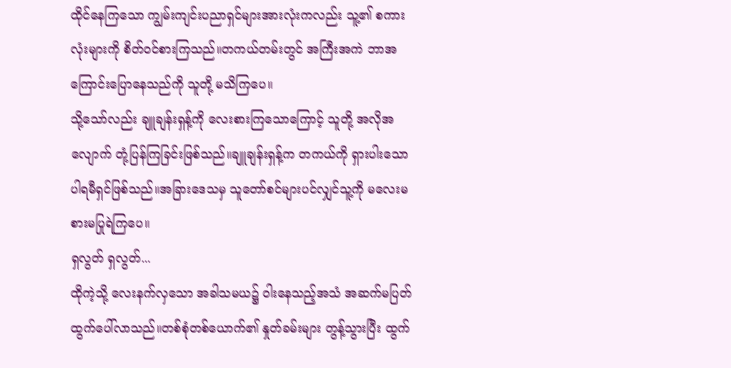ထိုင်နေကြသော ကျွမ်းကျင်းပညာရှင်များအားလုံးကလည်း သူ့၏ စကားလုံးများကို စိတ်ဝင်စားကြသည်။တကယ်တမ်းတွင် အကြီးအကဲ ဘာအကြောင်းပြောနေသည်ကို သူတို့ မသိကြပေ။
သို့သော်လည်း ချူချန်းရှန့်ကို လေးစားကြသောကြောင့် သူတို့ အလိုအလျောက် တုံ့ပြန်ကြခြင်းဖြစ်သည်။ချူချန်းရှန့်က တကယ်ကို ရှားပါးသော ပါရမီရှင်ဖြစ်သည်။အခြားဒေသမှ သူတော်စင်များပင်လျှင်သူ့ကို မလေးမစားမပြုရဲကြပေ။
ရှလွတ် ရှလွတ်...
ထိုကဲ့သို့ လေးနက်လှသော အခါသမယ၌ ဝါးနေသည့်အသံ အဆက်မပြတ်ထွက်ပေါ်လာသည်။တစ်စုံတစ်ယောက်၏ နှုတ်ခမ်းများ တွန့်သွားပြီး ထွက်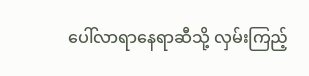ပေါ်လာရာနေရာဆီသို့ လှမ်းကြည့်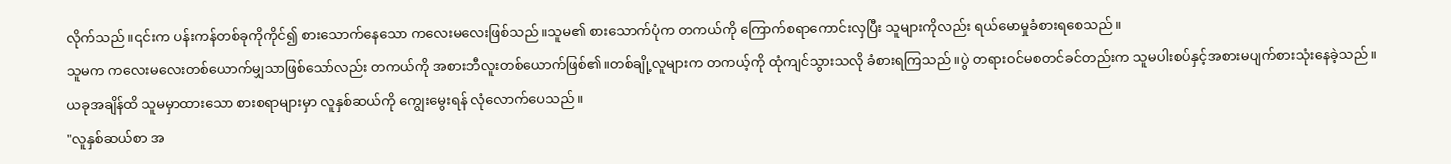လိုက်သည်။၎င်းက ပန်းကန်တစ်ခုကိုကိုင်၍ စားသောက်နေသော ကလေးမလေးဖြစ်သည်။သူမ၏ စားသောက်ပုံက တကယ်ကို ကြောက်စရာကောင်းလှပြီး သူများကိုလည်း ရယ်မောမှုခံစားရစေသည် ။
သူမက ကလေးမလေးတစ်ယောက်မျှသာဖြစ်သော်လည်း တကယ်ကို အစားဘီလူးတစ်ယောက်ဖြစ်၏။တစ်ချို့လူများက တကယ့်ကို ထုံကျင်သွားသလို ခံစားရကြသည်။ပွဲ တရားဝင်မစတင်ခင်တည်းက သူမပါးစပ်နှင့်အစားမပျက်စားသုံးနေခဲ့သည်။
ယခုအချိန်ထိ သူမမှာထားသော စားစရာများမှာ လူနှစ်ဆယ်ကို ကျွေးမွေးရန် လုံလောက်ပေသည်။
"လူနှစ်ဆယ်စာ အ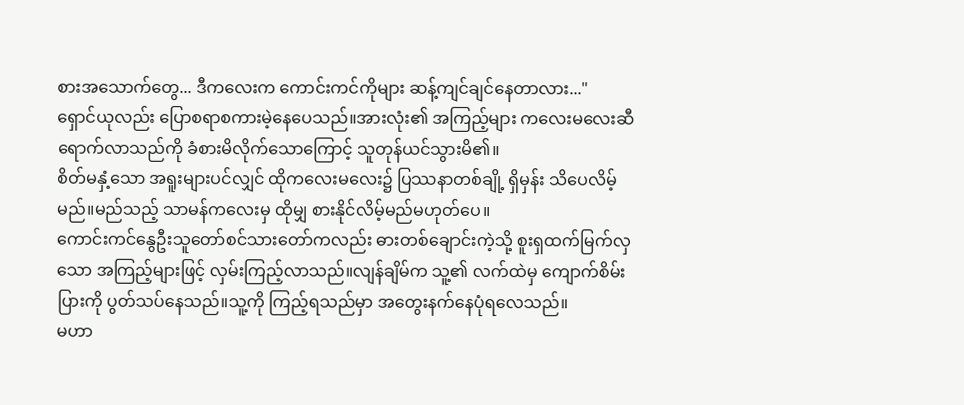စားအသောက်တွေ... ဒီကလေးက ကောင်းကင်ကိုများ ဆန့်ကျင်ချင်နေတာလား..."
ရှောင်ယုလည်း ပြောစရာစကားမဲ့နေပေသည်။အားလုံး၏ အကြည့်များ ကလေးမလေးဆီရောက်လာသည်ကို ခံစားမိလိုက်သောကြောင့် သူတုန်ယင်သွားမိ၏။
စိတ်မနှံ့သော အရူးများပင်လျှင် ထိုကလေးမလေး၌ ပြဿနာတစ်ချို့ ရှိမှန်း သိပေလိမ့်မည်။မည်သည့် သာမန်ကလေးမှ ထိုမျှ စားနိုင်လိမ့်မည်မဟုတ်ပေ။
ကောင်းကင်နွေဦးသူတော်စင်သားတော်ကလည်း ဓားတစ်ချောင်းကဲ့သို့ စူးရှထက်မြက်လှသော အကြည့်များဖြင့် လှမ်းကြည့်လာသည်။လျန်ချိမ်က သူ့၏ လက်ထဲမှ ကျောက်စိမ်းပြားကို ပွတ်သပ်နေသည်။သူ့ကို ကြည့်ရသည်မှာ အတွေးနက်နေပုံရလေသည်။
မဟာ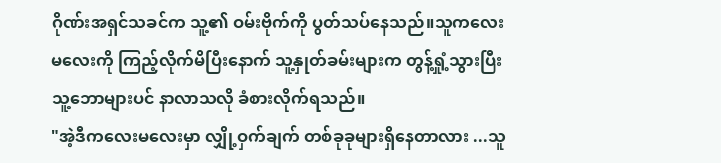ဂိုဏ်းအရှင်သခင်က သူ့၏ ဝမ်းဗိုက်ကို ပွတ်သပ်နေသည်။သူကလေးမလေးကို ကြည့်လိုက်မိပြီးနောက် သူ့နှုတ်ခမ်းများက တွန့်ရှုံ့သွားပြီး သူ့ဘောများပင် နာလာသလို ခံစားလိုက်ရသည်။
"အဲ့ဒီကလေးမလေးမှာ လျှို့ဝှက်ချက် တစ်ခုခုများရှိနေတာလား ...သူ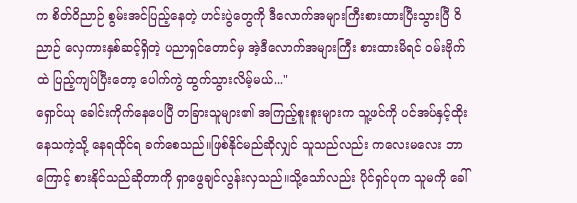က စိတ်ဝိညာဉ် စွမ်းအင်ပြည့်နေတဲ့ ဟင်းပွဲတွေကို ဒီလောက်အများကြီးစားထားပြီးသွားပြီ ဝိညာဉ် လှေကားနှစ်ဆင့်ရှိတဲ့ ပညာရှင်တောင်မှ အဲ့ဒီလောက်အများကြီး စားထားမိရင် ဝမ်းဗိုက်ထဲ ပြည့်ကျပ်ပြီးတော့ ပေါက်ကွဲ ထွက်သွားလိမ့်မယ်..."
ရှောင်ယု ခေါင်းကိုက်နေပေပြီ တခြားသူများ၏ အကြည့်စူးစူးများက သူ့ဖင်ကို ပင်အပ်နှင့်ထိုးနေသကဲ့သို့ နေရထိုင်ရ ခက်စေသည်။ဖြစ်နိုင်မည်ဆိုလျှင် သူသည်လည်း ကလေးမလေး ဘာကြောင့် စားနိုင်သည်ဆိုတာကို ရှာဖွေချင်လွန်းလှသည်။သို့သော်လည်း ပိုင်ရှင်ပုက သူမကို ခေါ်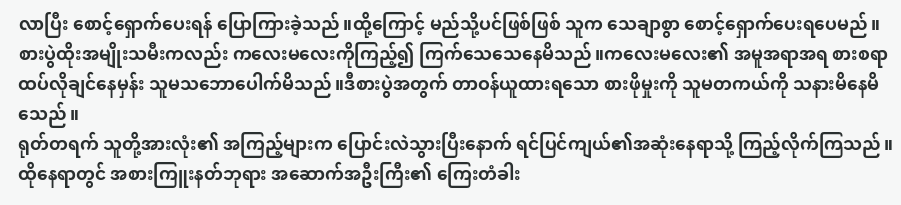လာပြီး စောင့်ရှောက်ပေးရန် ပြောကြားခဲ့သည်။ထို့ကြောင့် မည်သို့ပင်ဖြစ်ဖြစ် သူက သေချာစွာ စောင့်ရှောက်ပေးရပေမည်။
စားပွဲထိုးအမျိုးသမီးကလည်း ကလေးမလေးကိုကြည့်၍ ကြက်သေသေနေမိသည်။ကလေးမလေး၏ အမူအရာအရ စားစရာထပ်လိုချင်နေမှန်း သူမသဘောပေါက်မိသည်။ဒီစားပွဲအတွက် တာဝန်ယူထားရသော စားဖိုမှုးကို သူမတကယ်ကို သနားမိနေမိသေည်။
ရုတ်တရက် သူတို့အားလုံး၏ အကြည့်များက ပြောင်းလဲသွားပြီးနောက် ရင်ပြင်ကျယ်၏အဆုံးနေရာသို့ ကြည့်လိုက်ကြသည်။ထိုနေရာတွင် အစားကြူးနတ်ဘုရား အဆောက်အဦးကြီး၏ ကြေးတံခါး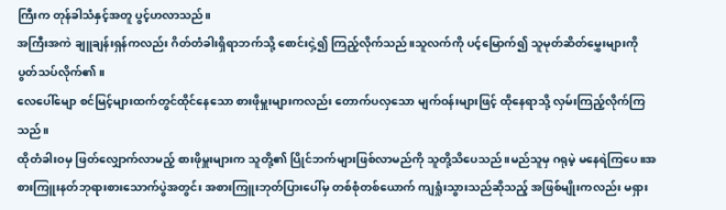ကြီးက တုန်ခါသံနှင့်အတူ ပွင့်ဟလာသည်။
အကြီးအကဲ ချူချန်းရှန်ကလည်း ဂိတ်တံခါးရှိရာဘက်သို့ စောင်းငှဲ့၍ ကြည့်လိုက်သည်။သူလက်ကို ပင့်မြောက်၍ သူမုတ်ဆိတ်မွှေးများကို ပွတ်သပ်လိုက်၏။
လေပေါ်မျော စင်မြင့်များထက်တွင်ထိုင်နေသော စားဖိုမှူးများကလည်း တောက်ပလှသော မျက်ဝန်းများဖြင့် ထိုနေရာသို့ လှမ်းကြည့်လိုက်ကြသည်။
ထိုတံခါးဝမှ ဖြတ်လျှောက်လာမည့် စားဖိုမှူးများက သူတို့၏ ပြိုင်ဘက်များဖြစ်လာမည်ကို သူတို့သိပေသည်။မည်သူမှ ဂရုမဲ့ မနေရဲကြပေ။အစားကြူးနတ်ဘုရားစားသောက်ပွဲအတွင်း အစားကြူးဘုတ်ပြားပေါ်မှ တစ်စုံတစ်ယောက် ကျရှုံးသွားသည်ဆိုသည့် အဖြစ်မျိုးကလည်း မရှား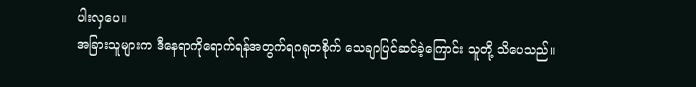ပါးလှပေ။
အခြားသူများက ဒီနေရာကိုရောက်ရန်အတွက်ရဂရုတစိုက် သေချာပြင်ဆင်ခဲ့ကြောင်း သူတို့ သိပေသည်။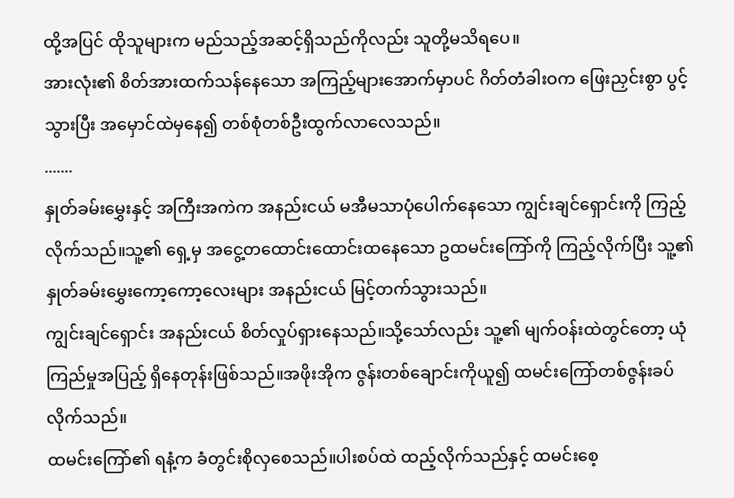ထို့အပြင် ထိုသူများက မည်သည့်အဆင့်ရှိသည်ကိုလည်း သူတို့မသိရပေ။
အားလုံး၏ စိတ်အားထက်သန်နေသော အကြည့်များအောက်မှာပင် ဂိတ်တံခါးဝက ဖြေးညှင်းစွာ ပွင့်သွားပြီး အမှောင်ထဲမှနေ၍ တစ်စုံတစ်ဦးထွက်လာလေသည်။
.......
နှုတ်ခမ်းမွှေးနှင့် အကြီးအကဲက အနည်းငယ် မအီမသာပုံပေါက်နေသော ကျွင်းချင်ရှောင်းကို ကြည့်လိုက်သည်။သူ့၏ ရှေ့မှ အငွေ့တထောင်းထောင်းထနေသော ဥထမင်းကြော်ကို ကြည့်လိုက်ပြီး သူ့၏ နှုတ်ခမ်းမွှေးကော့ကော့လေးများ အနည်းငယ် မြင့်တက်သွားသည်။
ကျွင်းချင်ရှောင်း အနည်းငယ် စိတ်လှုပ်ရှားနေသည်။သို့သော်လည်း သူ့၏ မျက်ဝန်းထဲတွင်တော့ ယုံကြည်မှုအပြည့် ရှိနေတုန်းဖြစ်သည်။အဖိုးအိုက ဇွန်းတစ်ချောင်းကိုယူ၍ ထမင်းကြော်တစ်ဇွန်းခပ်လိုက်သည်။
ထမင်းကြော်၏ ရနံ့က ခံတွင်းစိုလှစေသည်။ပါးစပ်ထဲ ထည့်လိုက်သည်နှင့် ထမင်းစေ့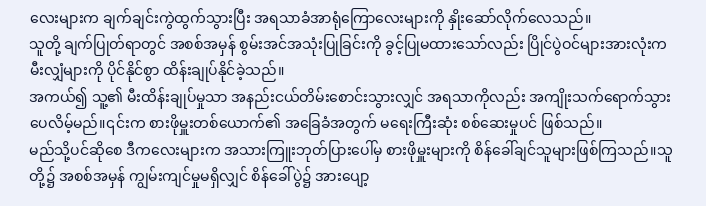လေးများက ချက်ချင်းကွဲထွက်သွားပြီး အရသာခံအာရုံကြောလေးများကို နှိုးဆော်လိုက်လေသည်။
သူတို့ ချက်ပြုတ်ရာတွင် အစစ်အမှန် စွမ်းအင်အသုံးပြုခြင်းကို ခွင့်ပြုမထားသော်လည်း ပြိုင်ပွဲဝင်များအားလုံးက မီးလျှံများကို ပိုင်နိုင်စွာ ထိန်းချုပ်နိုင်ခဲ့သည်။
အကယ်၍ သူ့၏ မီးထိန်းချုပ်မှုသာ အနည်းငယ်တိမ်းစောင်းသွားလျှင် အရသာကိုလည်း အကျိုးသက်ရောက်သွားပေလိမ့်မည်။၎င်းက စားဖိုမှူးတစ်ယောက်၏ အခြေခံအတွက် မရေးကြီးဆုံး စစ်ဆေးမှုပင် ဖြစ်သည်။
မည်သို့ပင်ဆိုစေ ဒီကလေးများက အသားကြူးဘုတ်ပြားပေါ်မှ စားဖိုမှူးများကို စိန်ခေါ်ချင်သူများဖြစ်ကြသည်။သူတို့၌ အစစ်အမှန် ကျွမ်းကျင်မှုမရှိလျှင် စိန်ခေါ်ပွဲ၌ အားပျော့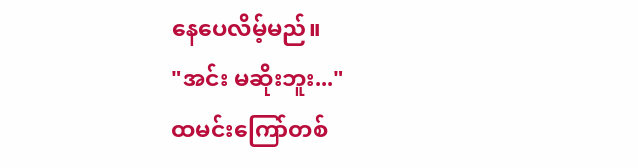နေပေလိမ့်မည်။
"အင်း မဆိုးဘူး..."
ထမင်းကြော်တစ်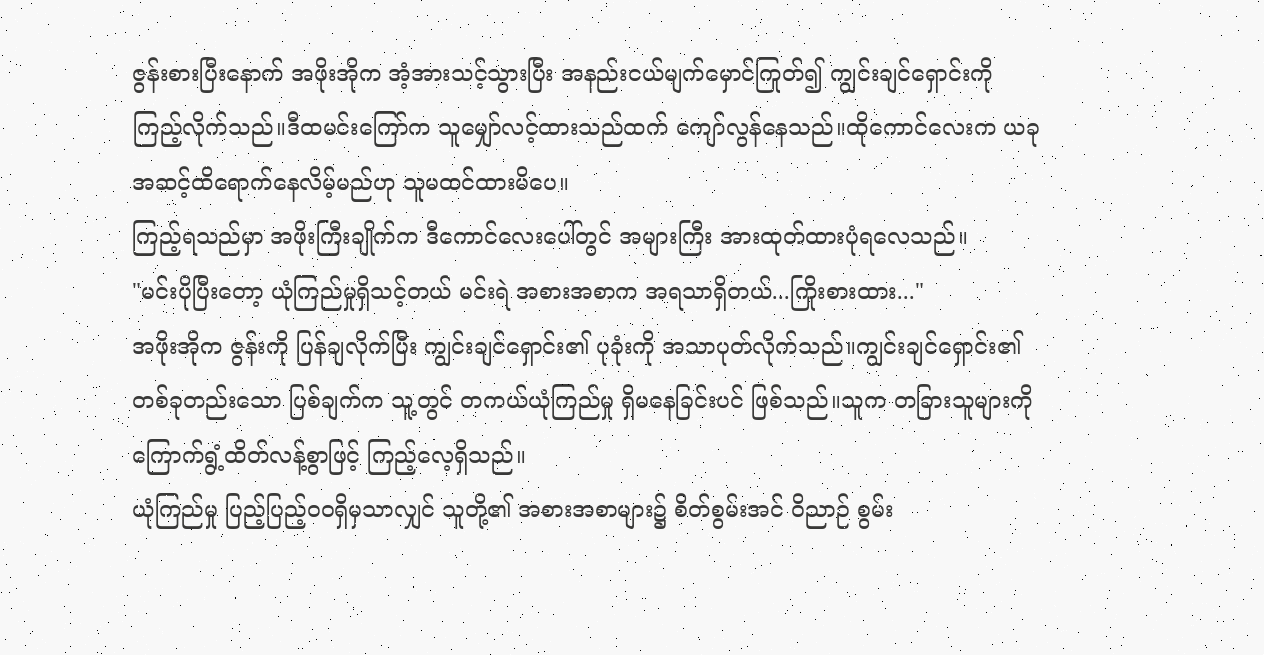ဇွန်းစားပြီးနောက် အဖိုးအိုက အံ့အားသင့်သွားပြီး အနည်းငယ်မျက်မှောင်ကြုတ်၍ ကျွင်းချင်ရှောင်းကို ကြည့်လိုက်သည်။ဒီထမင်းကြော်က သူမျှော်လင့်ထားသည်ထက် ကျော်လွန်နေသည်။ထိုကောင်လေးက ယခုအဆင့်ထိရောက်နေလိမ့်မည်ဟု သူမထင်ထားမိပေ။
ကြည့်ရသည်မှာ အဖိုးကြီးချိုက်က ဒီကောင်လေးပေါ်တွင် အများကြီး အားထုတ်ထားပုံရလေသည်။
"မင်းပိုပြီးတော့ ယုံကြည်မှုရှိသင့်တယ် မင်းရဲ အစားအစာက အရသာရှိတယ်...ကြိုးစားထား..."
အဖိုးအိုက ဇွန်းကို ပြန်ချလိုက်ပြီး ကျွင်းချင်ရှောင်း၏ ပုခုံးကို အသာပုတ်လိုက်သည်။ကျွင်းချင်ရှောင်း၏ တစ်ခုတည်းသော ပြစ်ချက်က သူ့တွင် တကယ်ယုံကြည်မှု ရှိမနေခြင်းပင် ဖြစ်သည်။သူက တခြားသူများကို ကြောက်ရွံ့ထိတ်လန့်စွာဖြင့် ကြည့်လေ့ရှိသည်။
ယုံကြည်မှု ပြည့်ပြည့်ဝဝရှိမှသာလျှင် သူတို့၏ အစားအစာများ၌ စိတ်စွမ်းအင် ဝိညာဉ် စွမ်း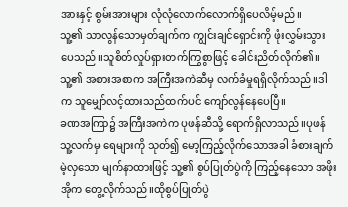အားနှင့် စွမ်းအားများ လုံလုံလောက်လောက်ရှိပေလိမ့်မည်။
သူ့၏ သာလွန်သောမှတ်ချက်က ကျွင်းချင်ရှောင်းကို ဖုံးလွှမ်းသွားပေသည်။သူစိတ်လှုပ်ရှားတက်ကြွစွာဖြင့် ခေါင်းညိတ်လိုက်၏။သူ့၏ အစားအစာက အကြီးအကဲဆီမှ လက်ခံမှုရရှိလိုက်သည်။ဒါက သူမျှော်လင့်ထားသည်ထက်ပင် ကျော်လွန်နေပေပြီ။
ခဏအကြာ၌ အကြီးအကဲက ပုဖန်ဆီသို့ ရောက်ရှိလာသည်။ပုဖန် သူ့လက်မှ ရေများကို သုတ်၍ မော့ကြည့်လိုက်သောအခါ ခံစားချက်မဲ့လှသော မျက်နာထားဖြင့် သူ့၏ စွပ်ပြုတ်ပွဲကို ကြည့်နေသော အဖိုးအိုက တွေ့လိုက်သည်။ထိုစွပ်ပြုတ်ပွဲ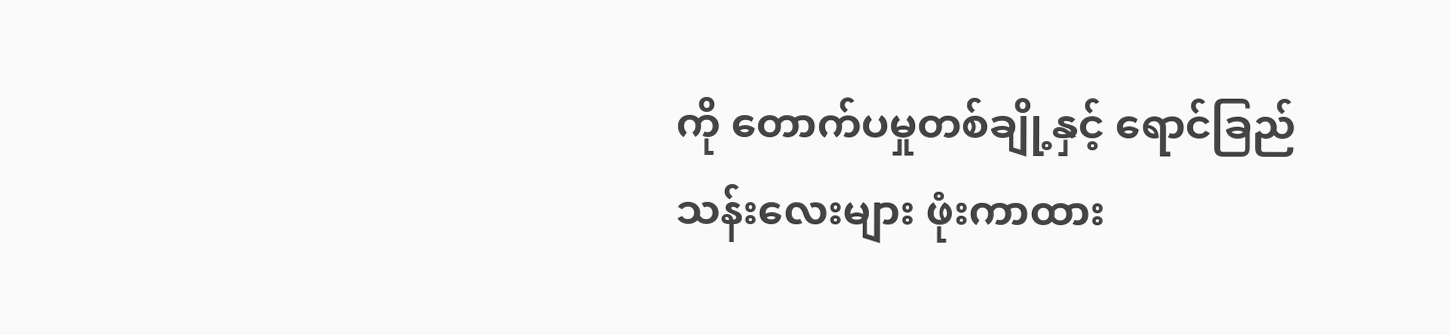ကို တောက်ပမှုတစ်ချို့နှင့် ရောင်ခြည်သန်းလေးများ ဖုံးကာထား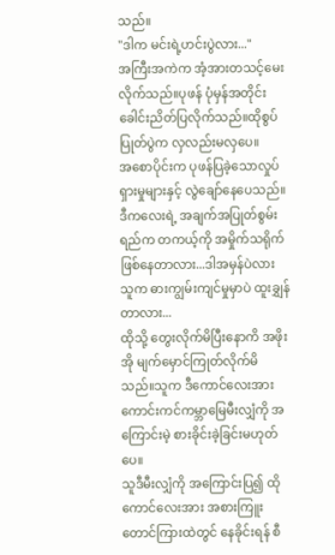သည်။
"ဒါက မင်းရဲ့ဟင်းပွဲလား..."
အကြီးအကဲက အံ့အားတသင့်မေးလိုက်သည်။ပုဖန် ပုံမှန်အတိုင်း ခေါင်းညိတ်ပြလိုက်သည်။ထိုစွပ်ပြုတ်ပွဲက လှလည်းမလှပေ။
အစောပိုင်းက ပုဖန်ပြခဲ့သောလှုပ်ရှားမှုများနှင့် လွဲချော်နေပေသည်။
ဒီကလေးရဲ့ အချက်အပြုတ်စွမ်းရည်က တကယ့်ကို အမှိုက်သရိုက်ဖြစ်နေတာလား...ဒါအမှန်ပဲလား သူက ဓားကျွမ်းကျင်မှုမှာပဲ ထူးချွှန်တာလား...
ထိုသို့ တွေးလိုက်မိပြီးနောကိ အဖိုးအို မျက်မှောင်ကြုတ်လိုက်မိသည်။သူက ဒီကောင်လေးအား ကောင်းကင်ကမ္ဘာမြေမီးလျှံကို အကြောင်းမဲ့ စားခိုင်းခဲ့ခြင်းမဟုတ်ပေ။
သူဒီမီးလျှံကို အကြောင်းပြ၍ ထိုကောင်လေးအား အစားကြူးတောင်ကြားထဲတွင် နေခိုင်းရန် စီ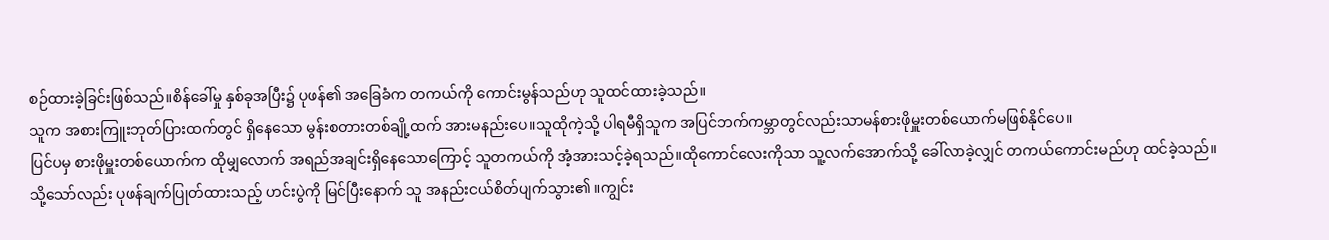စဉ်ထားခဲ့ခြင်းဖြစ်သည်။စိန်ခေါ်မှု နှစ်ခုအပြီး၌ ပုဖန်၏ အခြေခံက တကယ်ကို ကောင်းမွန်သည်ဟု သူထင်ထားခဲ့သည်။
သူက အစားကြူးဘုတ်ပြားထက်တွင် ရှိနေသော မွန်းစတားတစ်ချို့ထက် အားမနည်းပေ။သူထိုကဲ့သို့ ပါရမီရှိသူက အပြင်ဘက်ကမ္ဘာတွင်လည်းသာမန်စားဖိုမှူးတစ်ယောက်မဖြစ်နိုင်ပေ။
ပြင်ပမှ စားဖိုမှူးတစ်ယောက်က ထိုမျှလောက် အရည်အချင်းရှိနေသောကြောင့် သူတကယ်ကို အံ့အားသင့်ခဲ့ရသည်။ထိုကောင်လေးကိုသာ သူ့လက်အောက်သို့ ခေါ်လာခဲ့လျှင် တကယ်ကောင်းမည်ဟု ထင်ခဲ့သည်။
သို့သော်လည်း ပုဖန်ချက်ပြုတ်ထားသည့် ဟင်းပွဲကို မြင်ပြီးနောက် သူ အနည်းငယ်စိတ်ပျက်သွား၏ ။ကျွင်း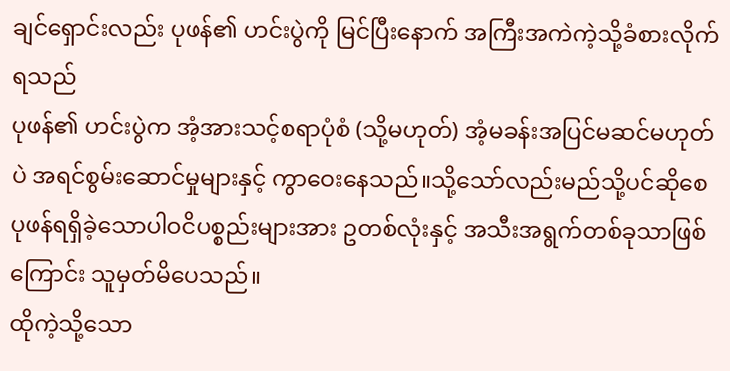ချင်ရှောင်းလည်း ပုဖန်၏ ဟင်းပွဲကို မြင်ပြီးနောက် အကြီးအကဲကဲ့သို့ခံစားလိုက်ရသည်
ပုဖန်၏ ဟင်းပွဲက အံ့အားသင့်စရာပုံစံ (သို့မဟုတ်) အံ့မခန်းအပြင်မဆင်မဟုတ်ပဲ အရင်စွမ်းဆောင်မှုများနှင့် ကွာဝေးနေသည်။သို့သော်လည်းမည်သို့ပင်ဆိုစေ ပုဖန်ရရှိခဲ့သောပါဝငိပစ္စည်းများအား ဥတစ်လုံးနှင့် အသီးအရွက်တစ်ခုသာဖြစ်ကြောင်း သူမှတ်မိပေသည်။
ထိုကဲ့သို့သော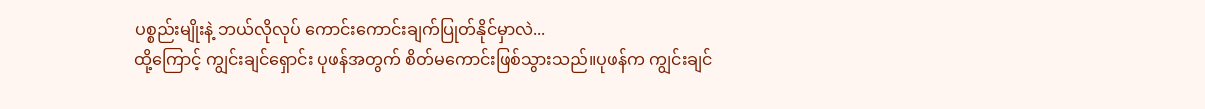ပစ္စည်းမျိုးနဲ့ ဘယ်လိုလုပ် ကောင်းကောင်းချက်ပြုတ်နိုင်မှာလဲ...
ထို့ကြောင့် ကျွင်းချင်ရှောင်း ပုဖန်အတွက် စိတ်မကောင်းဖြစ်သွားသည်။ပုဖန်က ကျွင်းချင်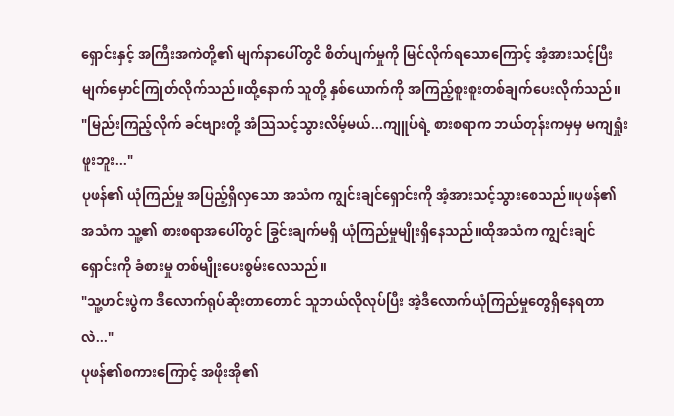ရှောင်းနှင့် အကြီးအကဲတို့၏ မျက်နာပေါ်တွငိ စိတ်ပျက်မှုကို မြင်လိုက်ရသောကြောင့် အံ့အားသင့်ပြီး မျက်မှောင်ကြုတ်လိုက်သည်။ထို့နောက် သူတို့ နှစ်ယောက်ကို အကြည့်စူးစူးတစ်ချက်ပေးလိုက်သည်။
"မြည်းကြည့်လိုက် ခင်ဗျားတို့ အံသြသင့်သွားလိမ့်မယ်...ကျူပ်ရဲ့ စားစရာက ဘယ်တုန်းကမှမှ မကျရှုံးဖူးဘူး..."
ပုဖန်၏ ယုံကြည်မှု အပြည့်ရှိလှသော အသံက ကျွင်းချင်ရှောင်းကို အံ့အားသင့်သွားစေသည်။ပုဖန်၏ အသံက သူ့၏ စားစရာအပေါ်တွင် ခြွင်းချက်မရှိ ယုံကြည်မှုမျိုးရှိနေသည်။ထိုအသံက ကျွင်းချင်ရှောင်းကို ခံစားမှု တစ်မျိုးပေးစွမ်းလေသည်။
"သူ့ဟင်းပွဲက ဒီလောက်ရုပ်ဆိုးတာတောင် သူဘယ်လိုလုပ်ပြီး အဲ့ဒီလောက်ယုံကြည်မှုတွေရှိနေရတာလဲ..."
ပုဖန်၏စကားကြောင့် အဖိုးအို၏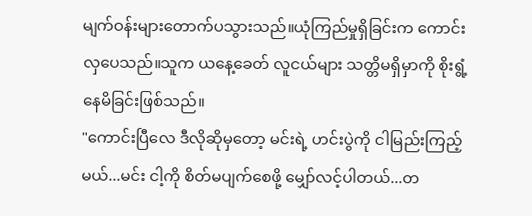မျက်ဝန်းများတောက်ပသွားသည်။ယုံကြည်မှုရှိခြင်းက ကောင်းလှပေသည်။သူက ယနေ့ခေတ် လူငယ်များ သတ္တိမရှိမှာကို စိုးရွံ့နေမိခြင်းဖြစ်သည်။
"ကောင်းပြီလေ ဒီလိုဆိုမှတော့ မင်းရဲ့ ဟင်းပွဲကို ငါမြည်းကြည့်မယ်...မင်း ငါ့ကို စိတ်မပျက်စေဖို့ မျှော်လင့်ပါတယ်...တ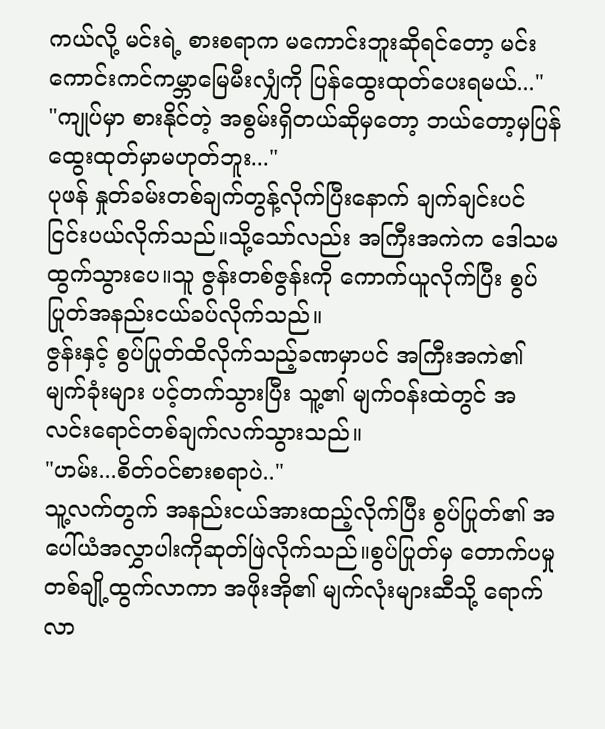ကယ်လို့ မင်းရဲ့ စားစရာက မကောင်းဘူးဆိုရင်တော့ မင်းကောင်းကင်ကမ္ဘာမြေမီးလျှံကို ပြန်ထွေးထုတ်ပေးရမယ်..."
"ကျုပ်မှာ စားနိုင်တဲ့ အစွမ်းရှိတယ်ဆိုမှတော့ ဘယ်တော့မှပြန်ထွေးထုတ်မှာမဟုတ်ဘူး..."
ပုဖန် နှုတ်ခမ်းတစ်ချက်တွန့်လိုက်ပြီးနောက် ချက်ချင်းပင် ငြင်းပယ်လိုက်သည်။သို့သော်လည်း အကြီးအကဲက ဒေါသမထွက်သွားပေ။သူ ဇွန်းတစ်ဇွန်းကို ကောက်ယူလိုက်ပြီး စွပ်ပြုတ်အနည်းငယ်ခပ်လိုက်သည်။
ဇွန်းနှင့် စွပ်ပြုတ်ထိလိုက်သည့်ခဏမှာပင် အကြီးအကဲ၏ မျက်ခုံးများ ပင့်တက်သွားပြီး သူ့၏ မျက်ဝန်းထဲတွင် အလင်းရောင်တစ်ချက်လက်သွားသည်။
"ဟမ်း...စိတ်ဝင်စားစရာပဲ.."
သူ့လက်တွက် အနည်းငယ်အားထည့်လိုက်ပြီး စွပ်ပြုတ်၏ အပေါ်ယံအလွှာပါးကိုဆုတ်ဖြဲလိုက်သည်။စွပ်ပြုတ်မှ တောက်ပမှု တစ်ချို့ထွက်လာကာ အဖိုးအို၏ မျက်လုံးများဆီသို့ ရောက်လာ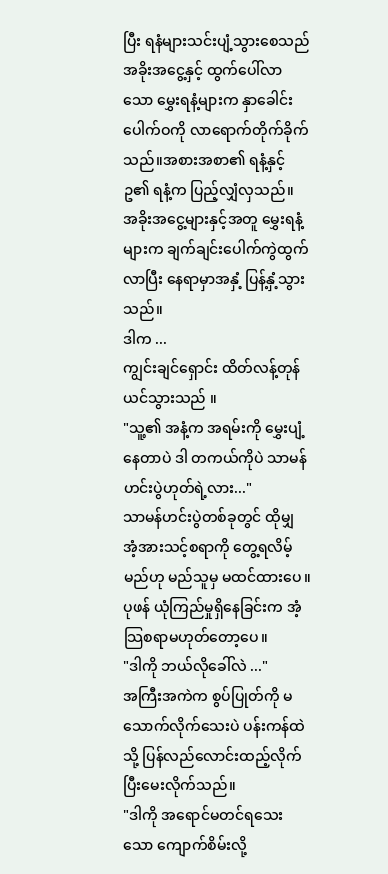ပြီး ရနံများသင်းပျံ့သွားစေသည်
အခိုးအငွေ့နှင့် ထွက်ပေါ်လာသော မွှေးရနံ့များက နှာခေါင်းပေါက်ဝကို လာရောက်တိုက်ခိုက်သည်။အစားအစာ၏ ရနံ့နှင့် ဥ၏ ရနံ့က ပြည့်လျှံလှသည်။
အခိုးအငွေ့များနှင့်အတူ မွှေးရနံ့များက ချက်ချင်းပေါက်ကွဲထွက်လာပြီး နေရာမှာအနှံ့ ပြန့်နှံ့သွားသည်။
ဒါက ...
ကျွင်းချင်ရှောင်း ထိတ်လန့်တုန်ယင်သွားသည် ။
"သူ့၏ အနံ့က အရမ်းကို မွှေးပျံ့နေတာပဲ ဒါ တကယ်ကိုပဲ သာမန်ဟင်းပွဲဟုတ်ရဲ့လား..."
သာမန်ဟင်းပွဲတစ်ခုတွင် ထိုမျှ အံ့အားသင့်စရာကို တွေ့ရလိမ့်မည်ဟု မည်သူမှ မထင်ထားပေ။ပုဖန် ယုံကြည်မှုရှိနေခြင်းက အံ့သြစရာမဟုတ်တော့ပေ။
"ဒါကို ဘယ်လိုခေါ်လဲ ..."
အကြီးအကဲက စွပ်ပြုတ်ကို မသောက်လိုက်သေးပဲ ပန်းကန်ထဲသို့ ပြန်လည်လောင်းထည့်လိုက်ပြီးမေးလိုက်သည်။
"ဒါကို အရောင်မတင်ရသေးသော ကျောက်စိမ်းလို့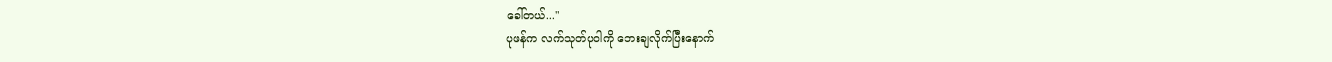ခေါ်တယ်..."
ပုဖန်က လက်သုတ်ပုဝါကို ဘေးချလိုက်ပြီးနောက်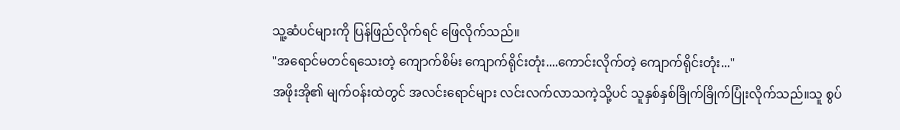သူ့ဆံပင်များကို ပြန်ဖြည်လိုက်ရင် ဖြေလိုက်သည်။
"အရောင်မတင်ရသေးတဲ့ ကျောက်စိမ်း ကျောက်ရိုင်းတုံး....ကောင်းလိုက်တဲ့ ကျောက်ရိုင်းတုံး..."
အဖိုးအို၏ မျက်ဝန်းထဲတွင် အလင်းရောင်များ လင်းလက်လာသကဲ့သို့ပင် သူနှစ်နှစ်ခြိုက်ခြိုက်ပြုံးလိုက်သည်။သူ စွပ်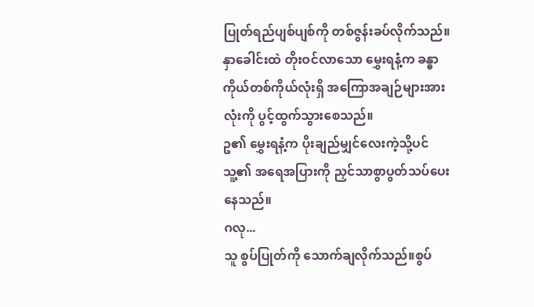ပြုတ်ရည်ပျစ်ပျစ်ကို တစ်ဇွန်းခပ်လိုက်သည်။နှာခေါင်းထဲ တိုးဝင်လာသော မွှေးရနံ့က ခန္ဓာကိုယ်တစ်ကိုယ်လုံးရှိ အကြောအချဉ်များအားလုံးကို ပွင့်ထွက်သွားစေသည်။
ဥ၏ မွှေးရနံ့က ပိုးချည်မျှင်လေးကဲ့သို့ပင် သူ့၏ အရေအပြားကို ညှင်သာစွာပွတ်သပ်ပေးနေသည်။
ဂလု...
သူ စွပ်ပြုတ်ကို သောက်ချလိုက်သည်။စွပ်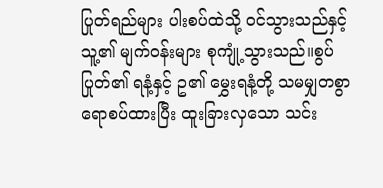ပြုတ်ရည်များ ပါးစပ်ထဲသို့ ဝင်သွားသည်နှင့် သူ့၏ မျက်ဝန်းများ စုကျုံ့သွားသည်။စွပ်ပြုတ်၏ ရနံ့နှင့် ဥ၏ မွှေးရနံ့တို့ သမမျှတစွာ ရောစပ်ထားပြီး ထူးခြားလှသော သင်း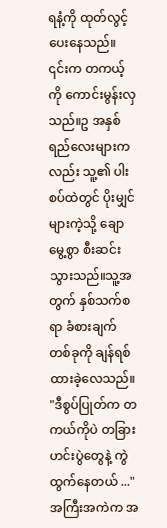ရနံ့ကို ထုတ်လွင့်ပေးနေသည်။
၎င်းက တကယ့်ကို ကောင်းမွန်းလှသည်။ဥ အနှစ်ရည်လေးများကလည်း သူ့၏ ပါးစပ်ထဲတွင် ပိုးမျှင်များကဲ့သို့ ချောမွေ့စွာ စီးဆင်းသွားသည်။သူ့အတွက် နှစ်သက်စရာ ခံစားချက်တစ်ခုကို ချန်ရစ်ထားခဲ့လေသည်။
"ဒီစွပ်ပြုတ်က တကယ်ကိုပဲ တခြားဟင်းပွဲတွေနဲ့ ကွဲထွက်နေတယ် ..."
အကြီးအကဲက အ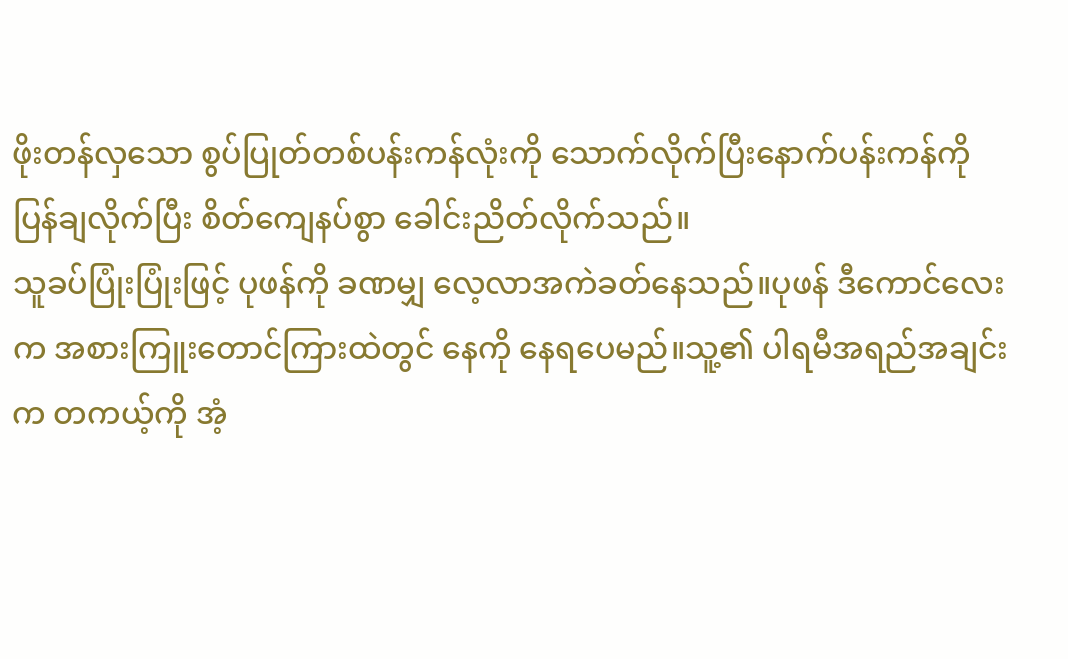ဖိုးတန်လှသော စွပ်ပြုတ်တစ်ပန်းကန်လုံးကို သောက်လိုက်ပြီးနောက်ပန်းကန်ကိုပြန်ချလိုက်ပြီး စိတ်ကျေနပ်စွာ ခေါင်းညိတ်လိုက်သည်။
သူခပ်ပြုံးပြုံးဖြင့် ပုဖန်ကို ခဏမျှ လေ့လာအကဲခတ်နေသည်။ပုဖန် ဒီကောင်လေးက အစားကြူးတောင်ကြားထဲတွင် နေကို နေရပေမည်။သူ့၏ ပါရမီအရည်အချင်းက တကယ့်ကို အံ့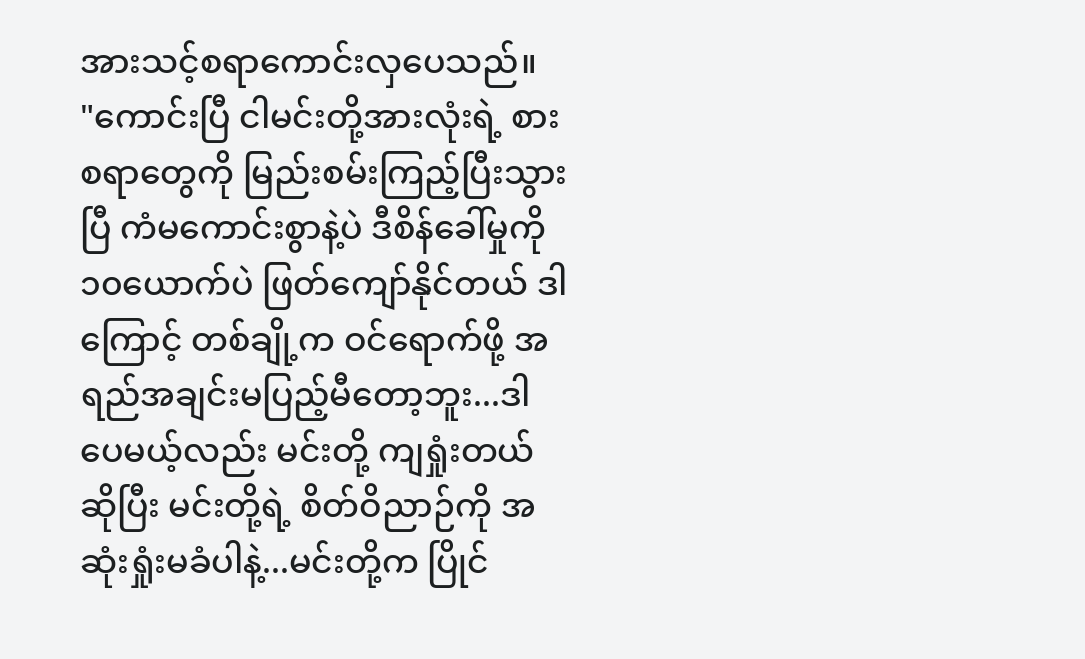အားသင့်စရာကောင်းလှပေသည်။
"ကောင်းပြီ ငါမင်းတို့အားလုံးရဲ့ စားစရာတွေကို မြည်းစမ်းကြည့်ပြီးသွားပြီ ကံမကောင်းစွာနဲ့ပဲ ဒီစိန်ခေါ်မှုကို ၁၀ယောက်ပဲ ဖြတ်ကျော်နိုင်တယ် ဒါကြောင့် တစ်ချို့က ဝင်ရောက်ဖို့ အရည်အချင်းမပြည့်မီတော့ဘူး...ဒါပေမယ့်လည်း မင်းတို့ ကျရှုံးတယ်ဆိုပြီး မင်းတို့ရဲ့ စိတ်ဝိညာဉ်ကို အဆုံးရှုံးမခံပါနဲ့...မင်းတို့က ပြိုင်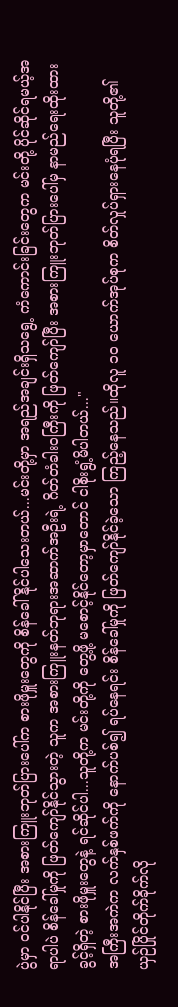ပွဲမှာ ဝင်ပါနိုင်ပြီး အစားကြူးဘုတ်ပြားပေါ်က စားဖိုမှူးတွေကို စိန်ခေါ်နိုင်ပါသေးတယ်...မင်းတို့မှာ အရည်အချင်းရှိသရွေ့ ကံကောင်းခြင်းတွေက မင်းတို့ ပိုင်ဆိုင်ရမယ့်အရာပါပဲ စိန်ခေါ်မှုကို ဖြတ်ကျော်နိုင်သွားတဲ့ သူက အစားကြူးနတ်ဘုရားအဆာက်အဦးရဲ့ ဂိတ်တံခါးဝကြီးကို ဖြတ်ကျော်ပြီး အစားကြူးဘုတ်ပြားပေါ်မှ နာမည်ရေးထိုးထားခွင့်ရှိတဲ့ စားဖိုမှူးတွေနဲ့ ရင်ဆိုင်ပါ...သူတို့က မင်းတို့ကို တွေ့ဖို့ မစောင့်နိုင်တော့မှာတောင် ငါစိုးရွံ့မိပါတယ်..."
အကြီးအကဲက လက်နှစ်ဖက်ကို နောက်ပစ်၍ ရပ်နေရင်း စိန်ခေါ်မှုကို ဖြတ်ကျော်နိုင်ခဲ့သော ကြည့်နေသည်။ထိုလူ ၁၀ ယောက်အုပ်စုက စိတ်လှုပ်ရှားနေပုံရပြီး သူတို့၏ ယှဉ်ပြိုင်တိုက်ခိုက်လို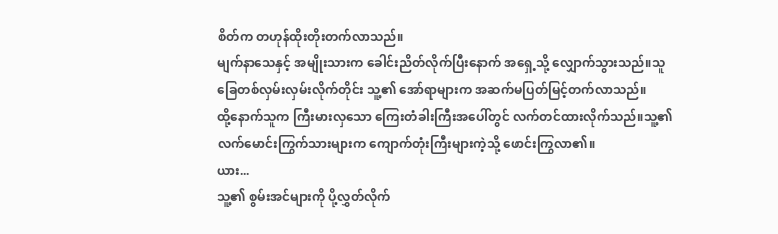စိတ်က တဟုန်ထိုးတိုးတက်လာသည်။
မျက်နာသေနှင့် အမျိုးသားက ခေါင်းညိတ်လိုက်ပြီးနောက် အရှေ့သို့ လျှောက်သွားသည်။သူခြေတစ်လှမ်းလှမ်းလိုက်တိုင်း သူ့၏ အော်ရာများက အဆက်မပြတ်မြင့်တက်လာသည်။
ထို့နောက်သူက ကြီးမားလှသော ကြေးတံခါးကြီးအပေါ်တွင် လက်တင်ထားလိုက်သည်။သူ့၏ လက်မောင်းကြွက်သားများက ကျောက်တုံးကြီးများကဲ့သို့ ဖောင်းကြွလာ၏။
ယား...
သူ့၏ စွမ်းအင်များကို ပို့လွှတ်လိုက်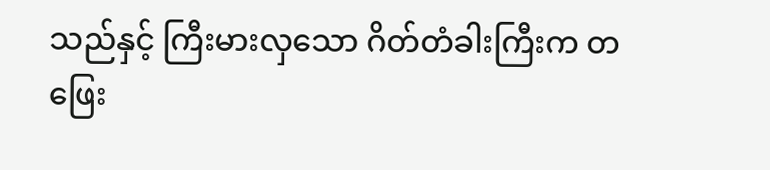သည်နှင့် ကြီးမားလှသော ဂိတ်တံခါးကြီးက တဖြေး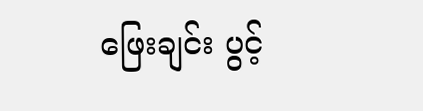ဖြေးချင်း ပွင့်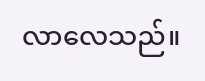လာလေသည်။